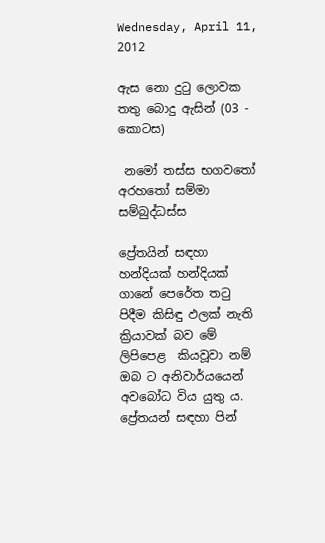Wednesday, April 11, 2012

ඇස නො දුටු ලොවක තතු බොදු ඇසින් (03 - කොටස)

 නමෝ තස්ස භගවතෝ අරහතෝ සම්මා සම්බුද්ධස්ස

ප්‍රේතයින් සඳහා හන්දියක් හන්දියක් ගානේ පෙරේත තටු පිදීම කිසිඳු ඵලක් නැති ක්‍රියාවක් බව මේ ලිපිපෙළ  කියවූවා නම් ඔබ ට අනිවාර්යයෙන් අවබෝධ විය යුතු ය. ප්‍රේතයන් සඳහා පින්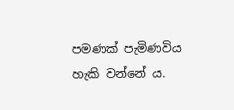පමණක් පැමිණවිය හැකි වන්නේ ය.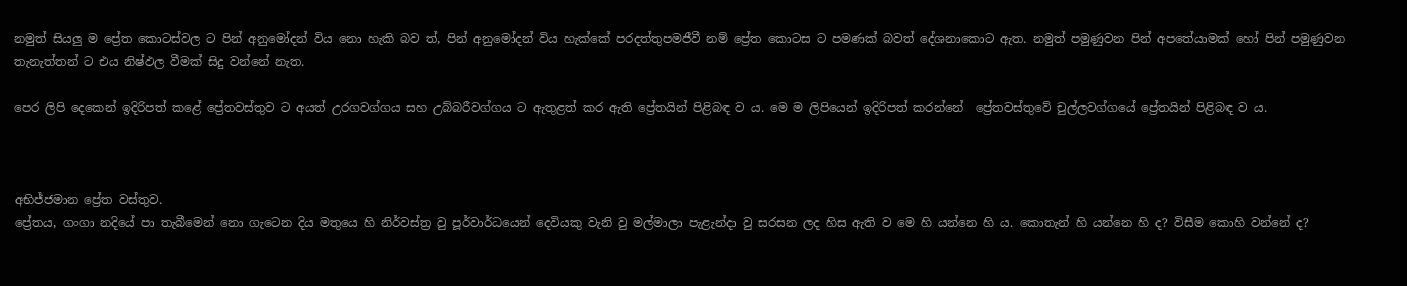නමුත් සියලු ම ප්‍රේත කොටස්වල ට පින් අනුමෝදන් විය නො හැකි බව ත්, පින් අනුමෝදන් විය හැක්කේ පරදත්තුපමජීවී නම් ප්‍රේත කොටස ට පමණක් බවත් දේශනාකොට ඇත. නමුත් පමුණුවන පින් අපතේයාමක් හෝ පින් පමුණුවන තැනැත්තන් ට එය නිෂ්ඵල වීමක් සිදු වන්නේ නැත.

පෙර ලිපි දෙකෙන් ඉදිරිපත් කළේ ප්‍රේතවස්තුව ට අයත් උරගවග්ගය සහ උබ්බරීවග්ගය ට ඇතුළත් කර ඇති ප්‍රේතයින් පිළිබඳ ව ය. මෙ ම ලිපියෙන් ඉදිරිපත් කරන්නේ  ප්‍රේතවස්තුවේ චුල්ලවග්ගයේ ප්‍රේතයින් පිළිබඳ ව ය.



අභිජ්ජමාන ප්‍රේත වස්තුව.
ප්‍රේතය, ගංගා නදියේ පා තැබීමෙන් නො ගැටෙන දිය මතුයෙ හි නිර්වස්ත්‍ර වු පූර්වාර්ධයෙන් දෙවියකු වැනි වු මල්මාලා පැළැන්දා වු සරසන ලද හිස ඇති ව මෙ හි යන්නෙ හි ය. කොතැන් හි යන්නෙ හි ද? විසීම කොහි වන්නේ ද?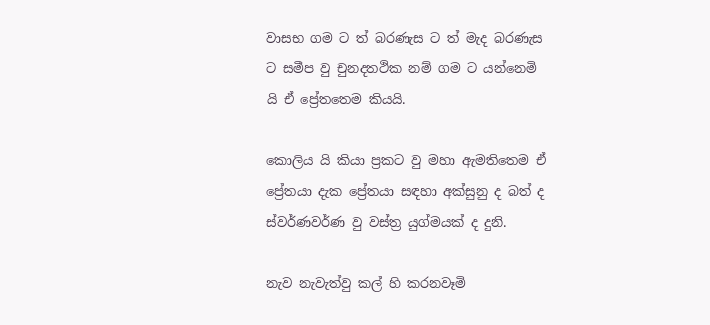වාසභ ගම ට ත් බරණැස ට ත් මැද බරණැස ට සමීප වු චුන‍දත‍ථික නම් ගම ට යන්නෙමි යි ඒ ප්‍රේතතෙම කියයි.

කොලිය යි කියා ප්‍රකට වු මහා ඇමතිතෙම ඒ ප්‍රේතයා දැක ප්‍රේතයා සඳහා අක්සුනු ද බත් ද ස්වර්ණවර්ණ වු වස්ත්‍ර යුග්මයක් ද දුනි.

නැව නැවැත්වු කල් හි කරනවෑමි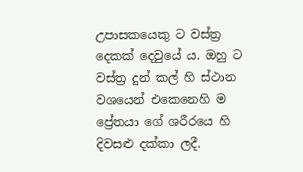උපාසකයෙකු ට වස්ත්‍ර දෙකක් දෙවුයේ ය. ඔහු ට වස්ත්‍ර දුන් කල් හි ස්ථාන වශයෙන් එකෙනෙහි ම ප්‍රේතයා ගේ ශරීරයෙ හි දිවසළු දක්කා ලදී.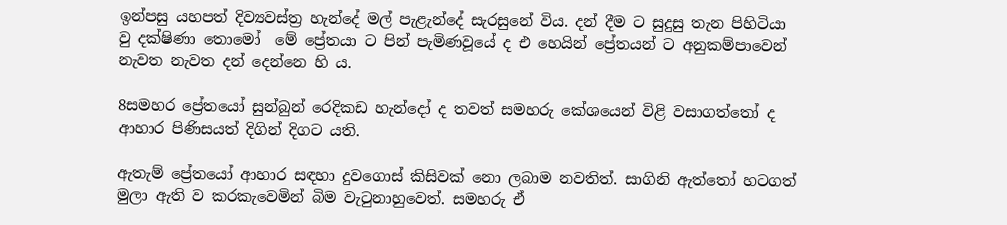ඉන්පසු යහපත් දිව්‍යවස්ත්‍ර හැන්දේ මල් පැළැන්දේ සැරසුනේ විය. දන් දීම ට සුදුසු තැන පිහිටියා වු දක්ෂිණා තොමෝ  මේ ප්‍රේතයා ට පින් පැමිණවූයේ ද එ හෙයින් ප්‍රේතයන් ට අනුකම්පාවෙන් නැවත නැවත දන් දෙන්නෙ හි ය.

8සමහර ප්‍රේතයෝ සුන්බුන් රෙදිකඩ හැන්දෝ ද තවත් සමහරු කේශයෙන් විළි වසාගත්තෝ ද ආහාර පිණිසයත් දිගින් දිගට යති.

ඇතැම් ප්‍රේතයෝ ආහාර සඳහා දුවගොස් කිසිවක් නො ලබාම නවතිත්. සාගිනි ඇත්තෝ හටගත් මුලා ඇති ව කරකැවෙමින් බිම වැටුනාහුවෙත්. සමහරු ඒ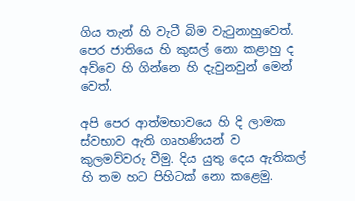ගිය තැන් හි වැටී බිම වැටුනාහුවෙත්. පෙර ජාතියෙ හි කුසල් නො කළාහු ද අව්වෙ හි ගින්නෙ හි දැවුනවුන් මෙන් වෙත්.

අපි පෙර ආත්මභාවයෙ හි දි ලාමක ස්වභාව ඇති ගෘහණියන් ව කුලමව්වරු වීමු. දිය යුතු දෙය ඇතිකල් හි තම හට පිහිටක් නො කළෙමු.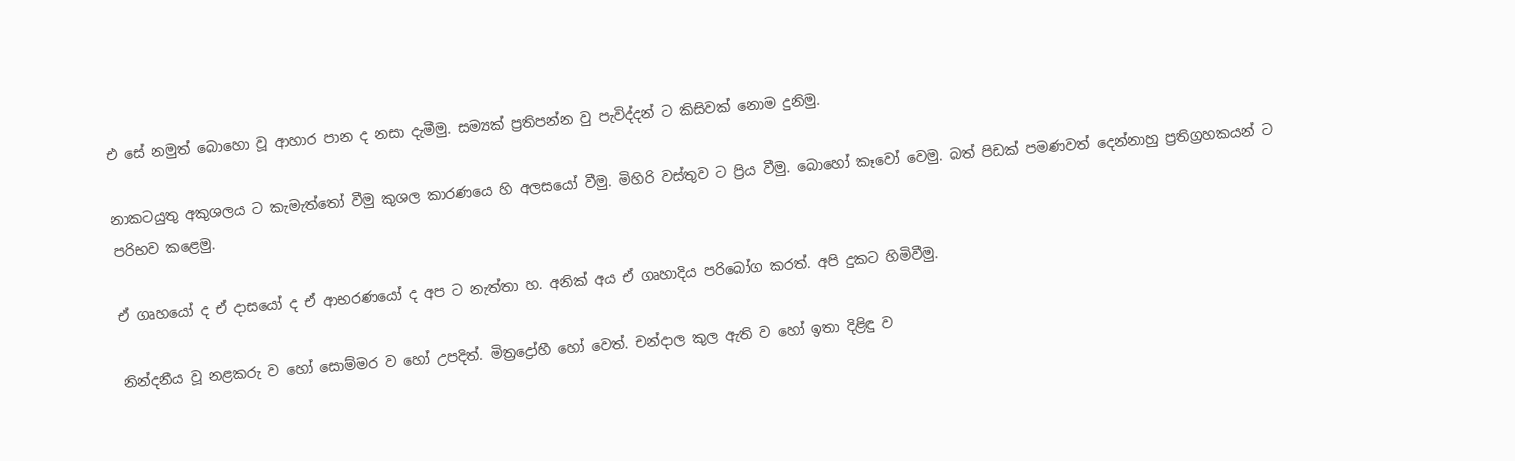එ සේ නමුත් බොහො වූ ආහාර පාන ද නසා දැමීමු. සම්‍යක් ප්‍රතිපන්න වු පැවිද්දන් ට කිසිවක් නොම දුනිමු.

නාකටයුතු අකුශලය ට කැමැත්තෝ වීමු කුශල කාරණයෙ හි අලසයෝ වීමු. මිහිරි වස්තුව ට ප්‍රිය වීමු. බොහෝ කෑවෝ වෙමු. බත් පිඩක් පමණවත් දෙන්නාහු ප්‍රතිග්‍රහකයන් ට පරිභව කළෙමු.

ඒ ගෘහයෝ ද ඒ දාසයෝ ද ඒ ආභරණයෝ ද අප ට නැත්තා හ. අනික් අය ඒ ගෘහාදිය පරිබෝග කරත්. අපි දුකට හිමිවීමු.

නින්දනීය වූ නළකරු ව හෝ සොම්මර ව හෝ උපදිත්. මිත්‍රද්‍රෝහී හෝ වෙත්. චන්දාල කුල ඇති ව හෝ ඉතා දිළිඳු ව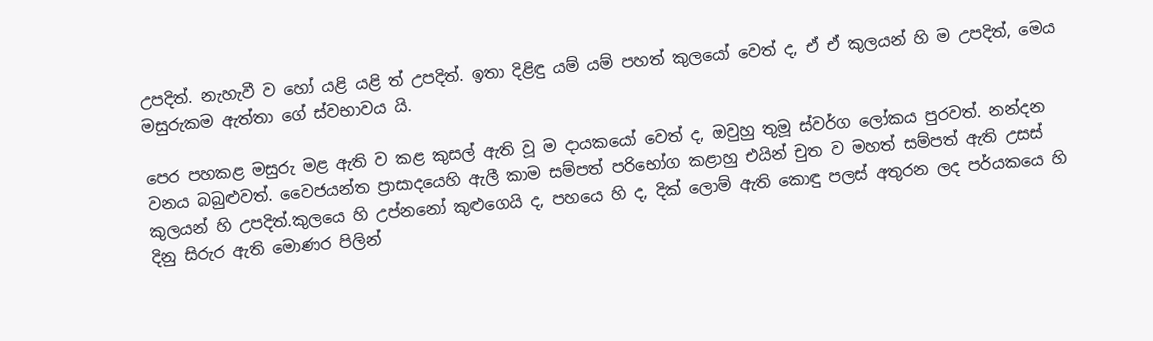උපදිත්. නැහැවී ව හෝ යළි යළි ත් උපදිත්. ඉතා දිළිඳු යම් යම් පහත් කුලයෝ වෙත් ද, ඒ ඒ කුලයන් හි ම උපදිත්, මෙය මසුරුකම ඇත්තා ගේ ස්වභාවය යි.

පෙර පහකළ මසුරු මළ ඇති ව කළ කුසල් ඇති වූ ම දායකයෝ වෙත් ද, ඔවුහු තුමූ ස්වර්ග ලෝකය පුරවත්. නන්දන වනය බබුළුවත්. වෛජයන්ත ප්‍රාසාදයෙහි ඇලී කාම සම්පත් පරිභෝග කළාහු එයින් චුත ව මහත් සම්පත් ඇති උසස් කුලයන් හි උපදිත්.කුලයෙ හි උප්නනෝ කුළුගෙයි ද, පහයෙ හි ද, දික් ලොම් ඇති කොඳු පලස් අතුරන ලද පර්යකයෙ හි දිනු සිරුර ඇති මොණර පිලින්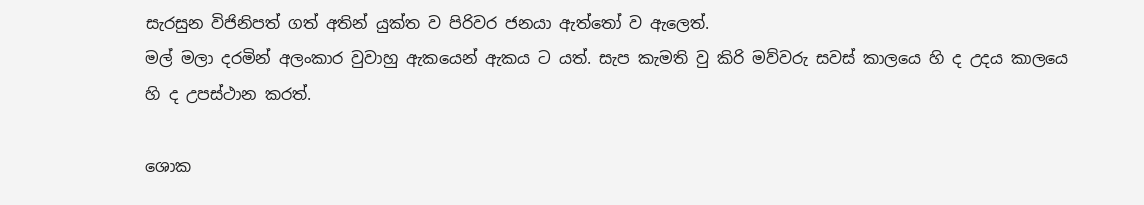සැරසුන විජිනිපත් ගත් අතින් යුක්ත ව පිරිවර ජනයා ඇත්තෝ ව ඇලෙත්.
මල් මලා දරමින් අලංකාර වුවාහු ඇකයෙන් ඇකය ට යත්. සැප කැමති වු කිරි මව්වරු සවස් කාලයෙ හි ද උදය කාලයෙ හි ද උපස්ථාන කරත්.

ශොක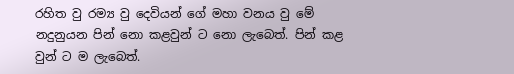රහිත වු රම්‍ය වු දෙවියන් ගේ මහා වනය වු මේ නදුනුයන පින් නො කළවුන් ට නො ලැබෙත්. පින් කළ වුන් ට ම ලැබෙත්.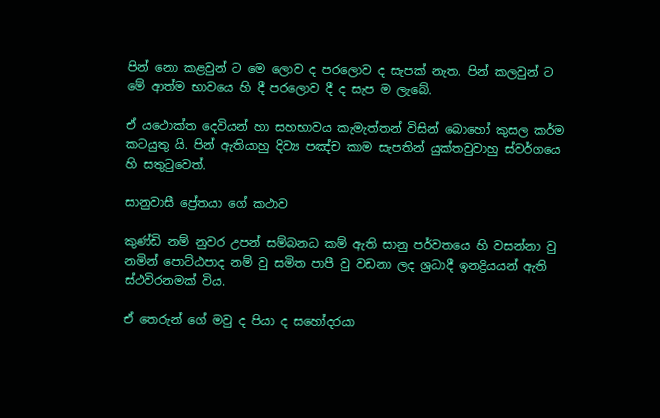පින් නො කළවුන් ට මෙ ලොව ද පරලොව ද සැපක් නැත. පින් කලවුන් ට මේ ආත්ම භාවයෙ හි දී පරලොව දී ද සැප ම ලැබේ.

ඒ යථොක්ත දෙවියන් හා සහභාවය කැමැත්තන් විසින් බොහෝ කුසල කර්ම කටයුතු යි. පින් ඇතියාහු දිව්‍ය පඤ්ච කාම සැපතින් යුක්තවුවාහු ස්වර්ගයෙ හි සතුටුවෙත්.

සානුවාසී ප්‍රේතයා ගේ කථාව

කුණ්ඩි නම් නුවර උපන් සම්බන‍ධ කම් ඇති සානු පර්වතයෙ හි වසන්නා වු නමින් පොට්ඨපාද නම් වු සමිත පාපී වු වඩනා ලද ශ්‍රධාදී ඉන‍ද්‍රියයන් ඇති ස්ථවිරනමක් විය.

ඒ තෙරුන් ගේ මවු ද පියා ද සහෝදරයා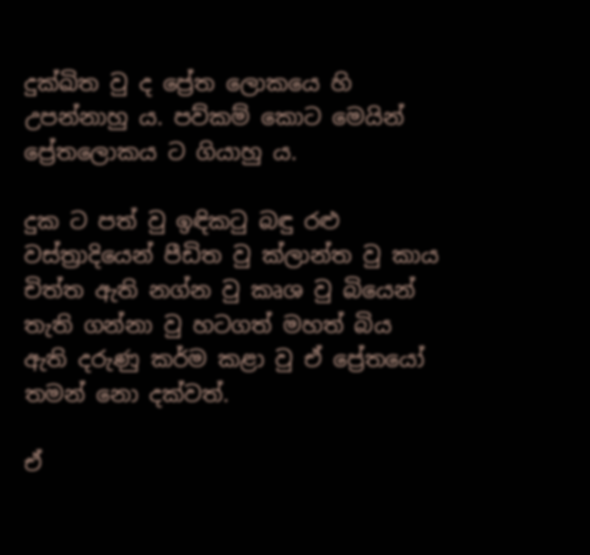දුක්ඛිත වු ද ප්‍රේත ලොකයෙ හි උපන්නාහු ය. පව්කම් කොට මෙයින් ප්‍රේතලොකය ට ගියාහු ය.

දුක ට පත් වු ඉඳිකටු බඳු රළු වස්ත්‍රාදියෙන් පීඩිත වු ක්ලාන්ත වු කාය චිත්ත ඇති නග්න වු කෘශ වු බියෙන් තැති ගන්නා වු හටගත් මහත් බිය ඇති දරුණු කර්ම කළා වු ඒ ප්‍රේතයෝ තමන් නො දක්වත්.

ඒ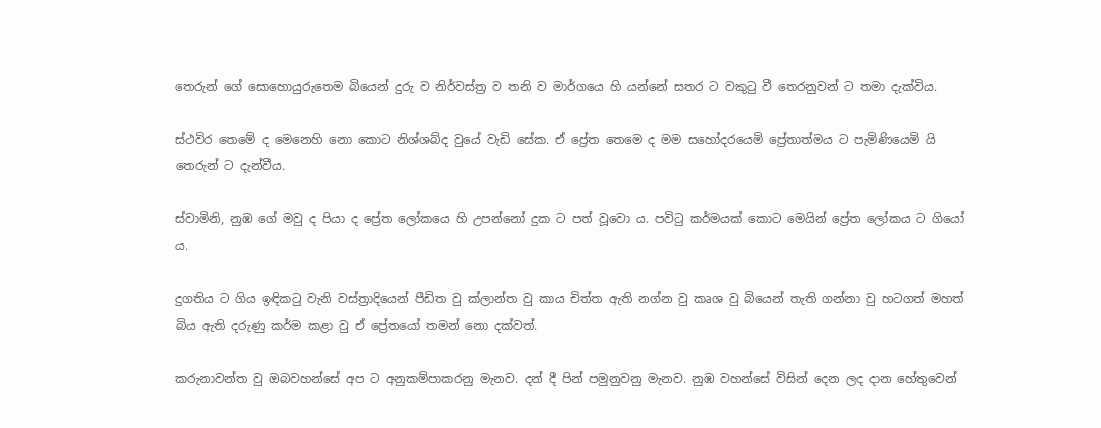තෙරුන් ගේ සොහොයුරුතෙම බියෙන් දුරු ව නිර්වස්ත්‍ර ව තනි ව මාර්ගයෙ හි යන්නේ සතර ට වකුටු වී තෙරනුවන් ට තමා දැක්විය.

ස්ථවිර තෙමේ ද මෙනෙහි නො කොට නිශ්ශබ්ද වුයේ වැඩි සේක. ඒ ප්‍රේත තෙමෙ ද මම සහෝදරයෙමි ප්‍රේතාත්මය ට පැමිණියෙමි යි තෙරුන් ට දැන්වීය.

ස්වාමිනි, නුඹ ගේ මවු ද පියා ද ප්‍රේත ලෝකයෙ හි උපන්නෝ දුක ට පත් වූවො ය. පවිටු කර්මයක් කොට මෙයින් ප්‍රේත ලෝකය ට ගියෝ ය.

දුගතිය ට ගිය ඉඳිකටු වැනි වස්ත්‍රාදියෙන් පීඩිත වු ක්ලාන්ත වු කාය චිත්ත ඇති නග්න වු කෘශ වු බියෙන් තැති ගන්නා වු හටගත් මහත් බිය ඇති දරුණු කර්ම කළා වු ඒ ප්‍රේතයෝ තමන් නො දක්වත්.

කරුනාවන්ත වු ඔබවහන්සේ අප ට අනුකම්පාකරනු මැනව. දන් දී පින් පමුනුවනු මැනව. නුඹ වහන්සේ විසින් දෙන ලද දාන හේතුවෙන්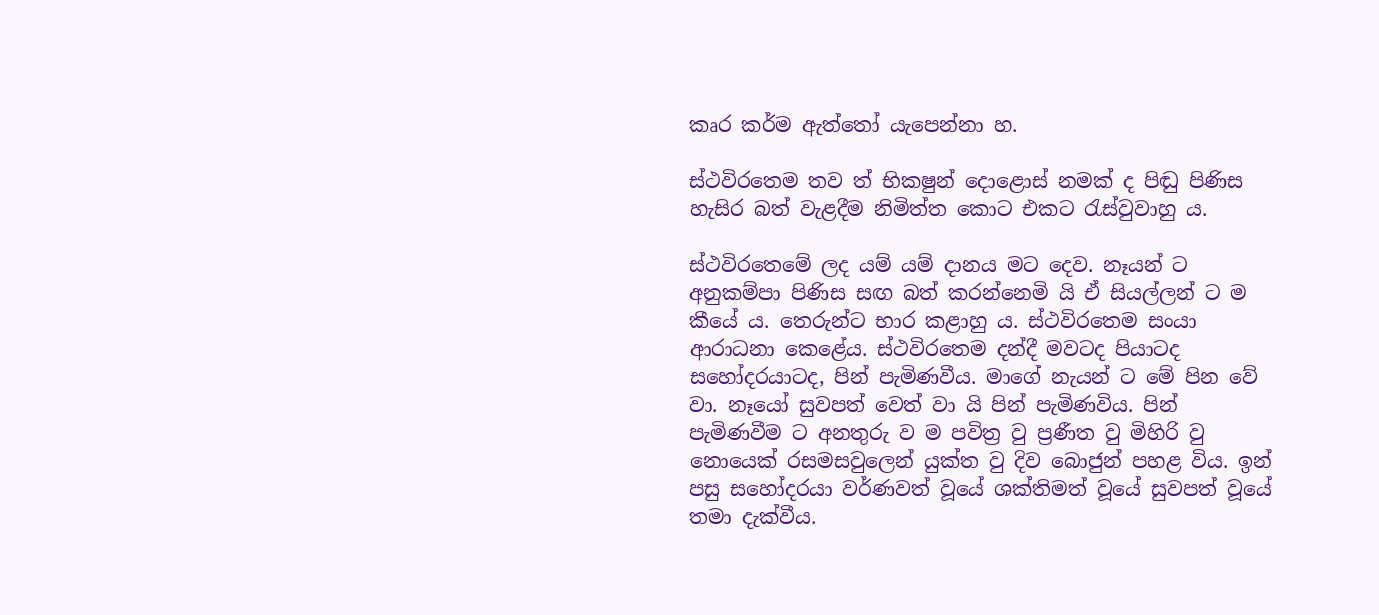කෘර කර්ම ඇත්තෝ යැපෙන්නා හ.

ස්ථවිරතෙම තව ත් භික‍ෂුන් දොළොස් නමක් ද පිඬු පිණිස හැසිර බත් වැළදීම නිමිත්ත කොට එකට රැස්වුවාහු ය.

ස්ථවිරතෙමේ ලද යම් යම් දානය මට දෙව. නෑයන් ට අනුකම්පා පිණිස සඟ බත් කරන්නෙමි යි ඒ සියල්ලන් ට ම කීයේ ය. තෙරුන්ට භාර කළාහු ය. ස්ථවිරතෙම සංයා ආරාධනා කෙළේය. ස්ථවිරතෙම දන්දී මවටද පියාටද සහෝදරයාටද, පින් පැමිණවීය. මාගේ නැයන් ට මේ පින වේ වා. නෑයෝ සුවපත් වෙත් වා යි පින් පැමිණවිය. පින් පැමිණවීම ට අනතුරු ව ම පවිත්‍ර වු ප්‍රණීත වු මිහිරි වු නොයෙක් රසමසවුලෙන් යුක්ත වු දිව බොජුන් පහළ විය. ඉන් පසු සහෝදරයා වර්ණවත් වූයේ ශක්තිමත් වූයේ සුවපත් වූයේ තමා දැක්වීය.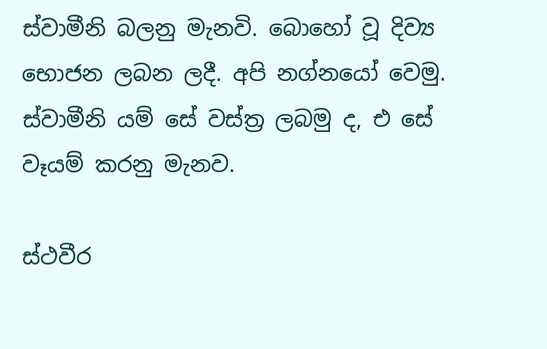ස්වාමීනි බලනු මැනවි. බොහෝ වූ දිව්‍ය භොජන ලබන ලදී. අපි නග්නයෝ වෙමු. ස්වාමීනි යම් සේ වස්ත්‍ර ලබමු ද, එ සේ වෑයම් කරනු මැනව.

ස්ථවීර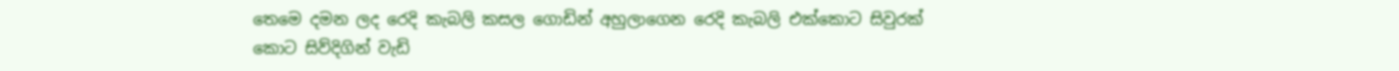තෙමෙ දමන ලද රෙදි කැබලි කසල ගොඩින් අහුලාගෙන රෙදි කැබලි එක්කොට සිවුරක් කොට සිව්දිගින් වැඩි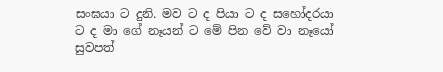සංඝයා ට දුනි. මව ට ද පියා ට ද සහෝදරයා ට ද මා ගේ නෑයන් ට මේ පින වේ වා නෑයෝ සුවපත්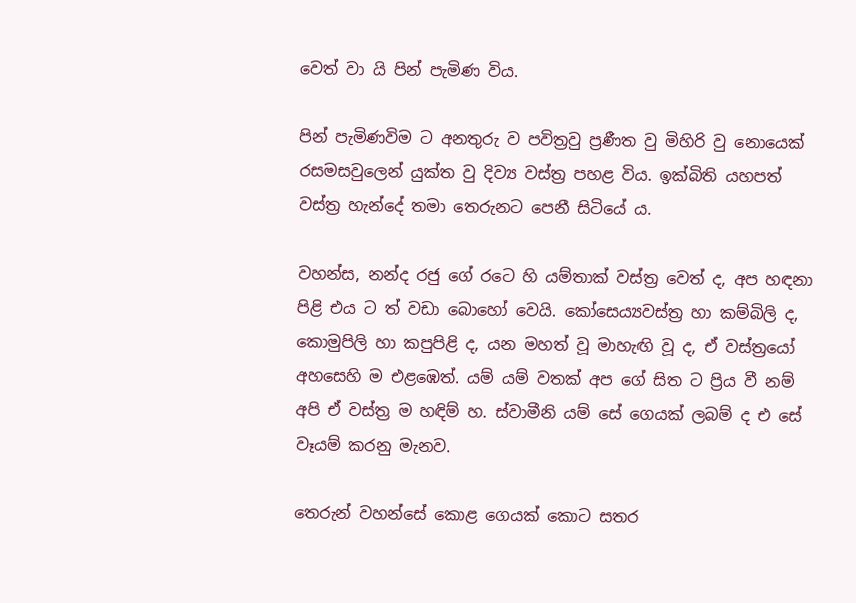වෙත් වා යි පින් පැමිණ විය.

පින් පැමිණවිම ට අනතුරු ව පවිත්‍රවු ප්‍රණීත වු මිහිරි වු නොයෙක් රසමසවුලෙන් යුක්ත වු දිව්‍ය වස්ත්‍ර පහළ විය. ඉක්බිති යහපත් වස්ත්‍ර හැන්දේ තමා තෙරුනට පෙනී සිටියේ ය.

වහන්ස, නන්ද රජු ගේ රටෙ හි යම්තාක් වස්ත්‍ර වෙත් ද, අප හඳනා පිළි එය ට ත් වඩා බොහෝ වෙයි. කෝසෙය්‍යවස්ත්‍ර හා කම්බිලි ද, කොමුපිලි හා කපුපිළි ද, යන මහත් වූ මාහැඟි වූ ද, ඒ වස්ත්‍රයෝ අහසෙහි ම එළඹෙත්. යම් යම් වතක් අප ගේ සිත ට ප්‍රිය වී නම් අපි ඒ වස්ත්‍ර ම හඳිම් හ. ස්වාමීනි යම් සේ ගෙයක් ලබම් ද එ සේ වෑයම් කරනු මැනව.

තෙරුන් වහන්සේ කොළ ගෙයක් කොට සතර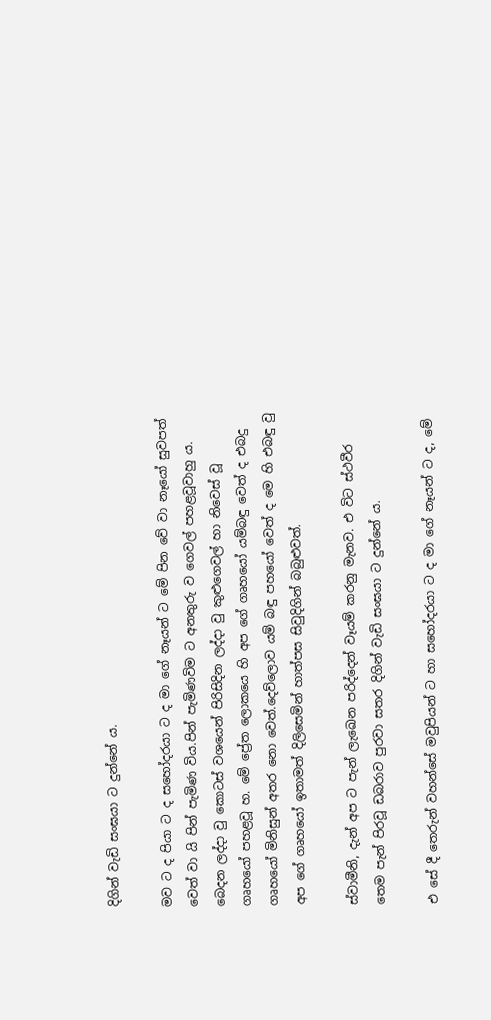දිගින් වැඩි සංඝයා ට දුන්නේ ය.

මව ට ද පියා ට ද සහෝදරයා ට ද මා ගේ නෑයන් ට මේ පින වේ වා නෑයෝ සුවපත් වෙත් වා යි පින් පැමිණ විය.පින් පැමිණවිම ට අනතුරු ව ගෙවල් පහළවූවාහු ය. බෙදන ලද්දා වු කොටස් වශයෙන් පිරිසිදින ලද්දා වු කුළුගෙවල් හා නිවෙස් වූ ගෘහයෝ පහළවූ හ. මේ ප්‍රේත ලොකයෙ හි අප ගේ ගෘහයෝ යම්බඳු වෙත් ද එබදු ගෘහයෝ මිනිසුන් අතර නො වෙත්.දෙව්ලොව යම් බඳු පහයෝ වෙත් ද මෙ හි එබඳු වු අප ගේ ගෘහයෝ ඉතාමත් දිලිසෙමින් හාත්පස සිවුදිගින් බබුළුවත්.

ස්වාමීනි, දැන් අප ට පැන් ලැඛෙන පරිද්දෙන් වෑයම් කරනු මැනව. එ විට ස්ථවීර තෙම පැන් පිරවූ ඩබරාව පුරවා සතර දිගින් වැඩි සංඝයා ට දුන්නේ ය.

එ සේ දී තෙරුන් වහන්සේ මවුපියන් ට හා සහෝදරයා ට ද මා ගේ නෑයන් ට ද, මේ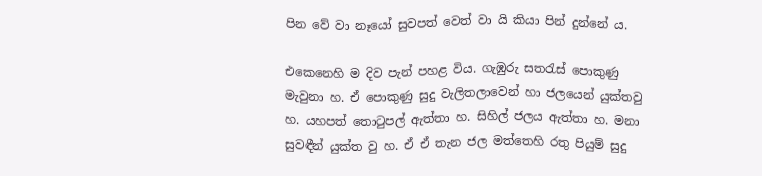පින වේ වා නෑයෝ සුවපත් වෙත් වා යි කියා පින් දුන්නේ ය.

එකෙනෙහි ම දිව පැන් පහළ විය. ගැඹුරු සතරැස් පොකුණු මැවුනා හ. ඒ පොකුණු සුදු වැලිතලාවෙන් හා ජලයෙන් යුක්තවු හ. යහපත් තොටුපල් ඇත්තා හ. සිහිල් ජලය ඇත්තා හ. මනා සුවඳීන් යුක්ත වු හ. ඒ ඒ තැන ජල මත්තෙහි රතු පියුම් සුදු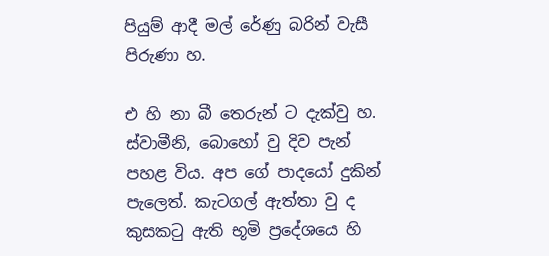පියුම් ආදී මල් රේණු බරින් වැසී පිරුණා හ.

එ හි නා බී තෙරුන් ට දැක්වු හ. ස්වාමීනි, බොහෝ වු දිව පැන් පහළ විය. අප ගේ පාදයෝ දුකින් පැලෙත්. කැටගල් ඇත්තා වු ද කුසකටු ඇති භූමි ප්‍රදේශයෙ හි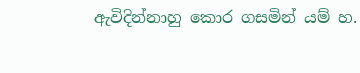ඇවිදින්නාහු කොර ගසමින් යම් හ.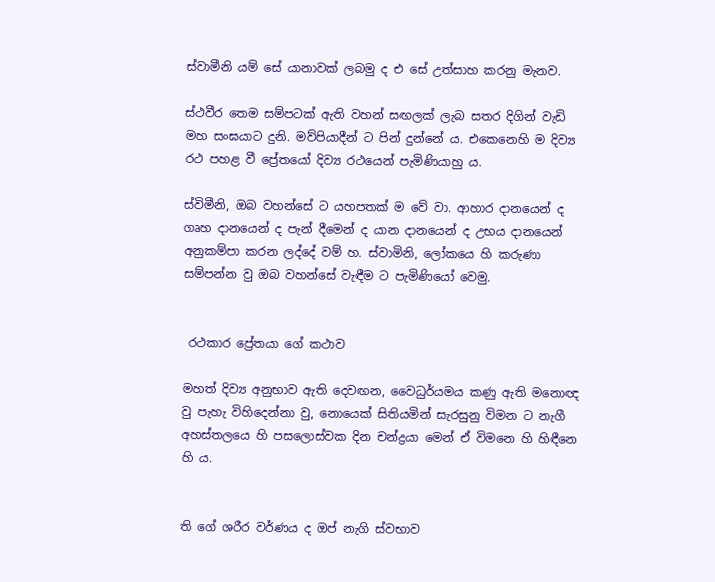ස්වාමීනි යම් සේ යානාවක් ලබමු ද එ සේ උත්සාහ කරනු මැනව.

ස්ථවීර තෙම සම්පටක් ඇති වහන් සඟලක් ලැබ සතර දිගින් වැඩි මහ සංඝයාට දුනි. මව්පියාදීන් ට පින් දුන්නේ ය. එකෙනෙහි ම දිව්‍ය රථ පහළ වී ප්‍රේතයෝ දිව්‍ය රථයෙන් පැමිණියාහු ය.

ස්විමීනි, ඔබ වහන්සේ ට යහපතක් ම වේ වා. ආහාර දානයෙන් ද ගෘහ දානයෙන් ද පැන් දීමෙන් ද යාන දානයෙන් ද උභය දානයෙන් අනුකම්පා කරන ලද්දේ වම් හ. ස්වාමිනි, ලෝකයෙ හි කරුණා සම්පන්න වු ඔබ වහන්සේ වැඳීම ට පැමිණියෝ වෙමු.


 රථකාර ප්‍රේතයා ගේ කථාව

මහත් දිව්‍ය අනුභාව ඇති දෙවඟන, වෛධුර්යමය කණු ඇති මනොඥ වු පැහැ විහිදෙන්නා වු, නොයෙක් සිතියමින් සැරසුනු විමන ට නැගී අහස්තලයෙ හි පසලොස්වක දින චන්ද්‍රයා මෙන් ඒ විමනෙ හි හිඳීනෙ හි ය.


ති ගේ ශරීර වර්ණය ද ඔප් නැගි ස්වභාව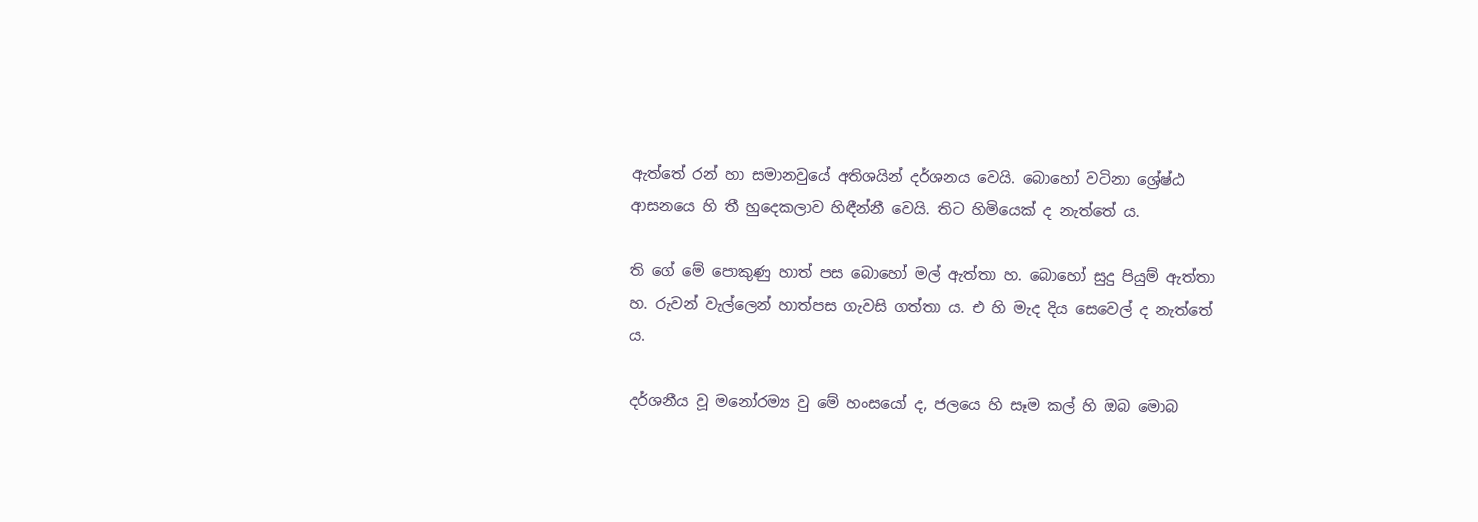ඇත්තේ රන් හා සමානවුයේ අතිශයින් දර්ශනය වෙයි. බොහෝ වටිනා ශ්‍රේෂ්ඨ ආසනයෙ හි තී හුදෙකලාව හිඳීන්නී වෙයි. තිට හිමියෙක් ද නැත්තේ ය.

ති ගේ මේ පොකුණු හාත් පස බොහෝ මල් ඇත්තා හ. බොහෝ සුදු පියුම් ඇත්තා හ. රුවන් වැල්ලෙන් හාත්පස ගැවසි ගත්තා ය. එ හි මැද දිය සෙවෙල් ද නැත්තේ ය.

දර්ශනීය වූ මනෝරම්‍ය වු මේ හංසයෝ ද, ජලයෙ හි සෑම කල් හි ඔබ මොබ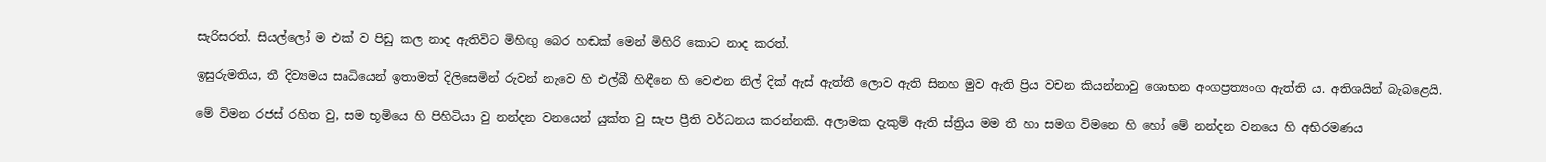සැරිසරත්. සියල්ලෝ ම එක් ව පිඩු කල නාද ඇතිවිට මිහිඟු බෙර හඬක් මෙන් මිහිරි කොට නාද කරත්.

ඉසුරුමතිය, තී දිව්‍යමය සෘධියෙන් ඉතාමත් දිලිසෙමින් රුවන් නැවෙ හි එල්බී හිඳීනෙ හි වෙළුන නිල් දික් ඇස් ඇත්තී ලොව ඇති සිනහ මුව ඇති ප්‍රිය වචන කියන්නාවු ශොභන අංගප්‍රත්‍යංග ඇත්ති ය. අතිශයින් බැබළෙයි.

මේ විමන රජස් රහිත වු, සම භූමියෙ හි පිහිටියා වු නන්දන වනයෙන් යුක්ත වු සැප ප්‍රීති වර්ධනය කරන්නකි. අලාමක දැකුම් ඇති ස්ත්‍රිය මම තී හා සමග විමනෙ හි හෝ මේ නන්දන වනයෙ හි අභිරමණය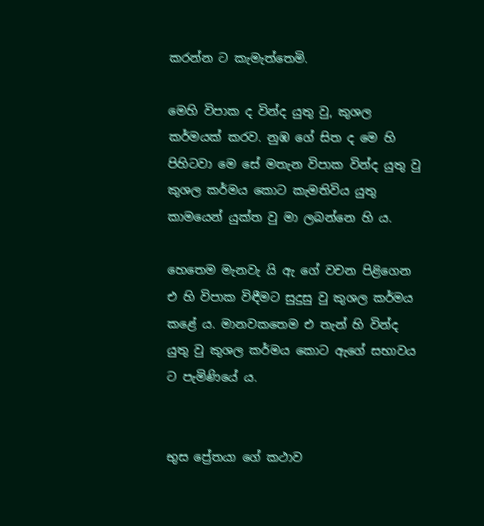කරන්න ට කැමැත්තෙමි.

මෙහි විපාක ද වින්ද යුතු වු, කුශල කර්මයක් කරව. නුඹ ගේ සිත ද මෙ හි පිහිටවා මෙ සේ මතැන විපාක වින්ද යුතු වු කුශල කර්මය කොට කැමතිවිය යුතු කාමයෙන් යුක්ත වු මා ලබන්නෙ හි ය.

හෙතෙම මැනවැ යි ඇ ගේ වචන පිළිගෙන එ හි විපාක විඳීමට සුදුසු වු කුශල කර්මය කළේ ය. මානවකතෙම එ තැන් හි වින්ද යුතු වු කුශල කර්මය කොට ඇගේ සභාවය ට පැමිණියේ ය.


භුස ප්‍රේතයා ගේ කථාව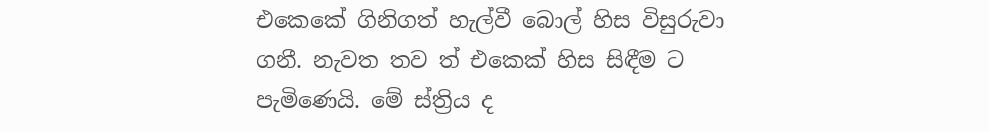එකෙකේ ගිනිගත් හැල්වී බොල් හිස විසුරුවා ගනී. නැවත තව ත් එකෙක් හිස සිඳීම ට පැමිණෙයි. මේ ස්ත්‍රිය ද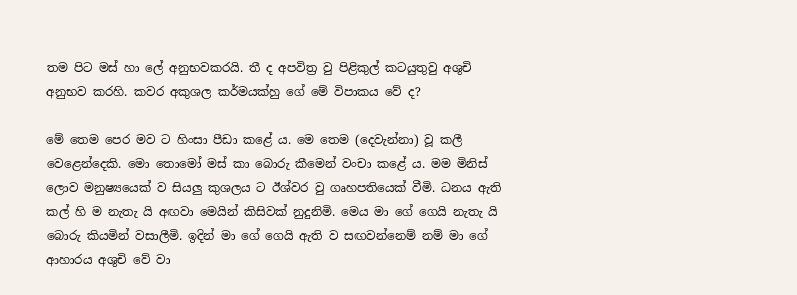තම පිට මස් හා ලේ අනුභවකරයි. තී ද අපවිත්‍ර වු පිළිකුල් කටයුතුවු අශුචි අනුභව කරහි. කවර අකුශල කර්මයක්හු ගේ මේ විපාකය වේ ද?

මේ තෙම පෙර මව ට හිංසා පීඩා කළේ ය. මෙ තෙම (දෙවැන්නා) වූ කලී වෙළෙන්දෙකි. මො තොමෝ මස් කා බොරු කීමෙන් වංචා කළේ ය. මම මිනිස් ලොව මනුෂ්‍යයෙක් ව සියලු කුශලය ට ඊශ්වර වු ගෘහපතියෙක් වීමි. ධනය ඇති කල් හි ම නැතැ යි අඟවා මෙයින් කිසිවක් නුදුනිමි. මෙය මා ගේ ගෙයි නැතැ යි බොරු කියමින් වසාලීමි. ඉදින් මා ගේ ගෙයි ඇති ව සඟවන්නෙම් නම් මා ගේ ආහාරය අශුචි වේ වා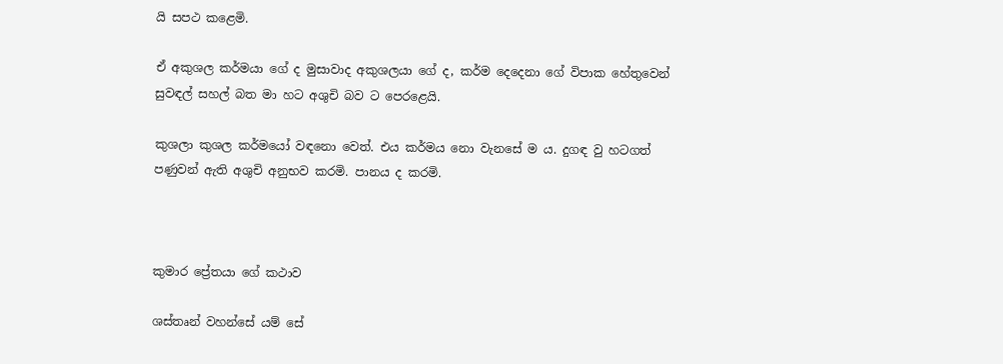යි සපථ කළෙමි.

ඒ අකුශල කර්මයා ගේ ද මුසාවාද අකුශලයා ගේ ද, කර්ම දෙදෙනා ගේ විපාක හේතුවෙන් සුවඳල් සහල් බත මා හට අශුචි බව ට පෙරළෙයි.

කුශලා කුශල කර්මයෝ වඳනො වෙත්. එය කර්මය නො වැනසේ ම ය. දුගඳ වු හටගත් පණුවන් ඇති අශුචි අනුභව කරමි. පානය ද කරමි.



කුමාර ප්‍රේතයා ගේ කථාව

ශස්තෘන් වහන්සේ යම් සේ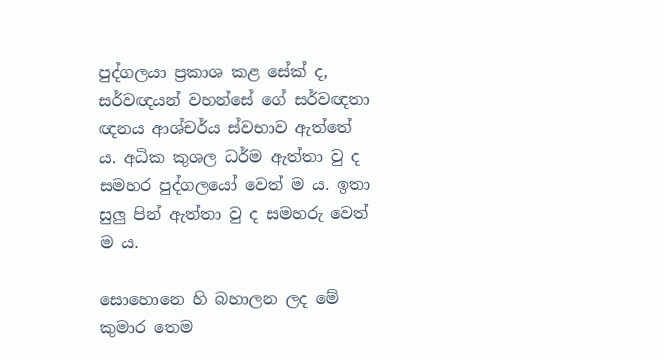පුද්ගලයා ප්‍රකාශ කළ සේක් ද, සර්වඥයන් වහන්සේ ගේ සර්වඥතා ඥනය ආශ්චර්ය ස්වභාව ඇත්තේ ය. අධික කුශල ධර්ම ඇත්තා වු ද සමහර පුද්ගලයෝ වෙත් ම ය. ඉතා සුලු පින් ඇත්තා වු ද සමහරු වෙත් ම ය.

සොහොනෙ හි බහාලන ලද මේ කුමාර තෙම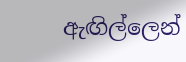ඇඟිල්ලෙන්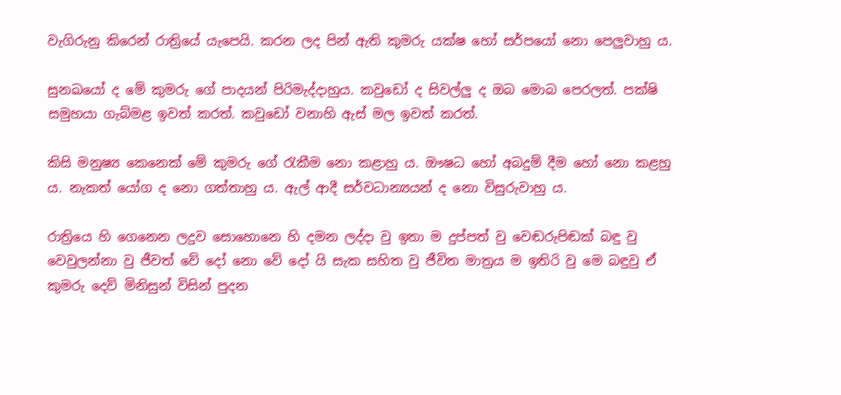වැගිරුනු කිරෙන් රාත්‍රියේ යැපෙයි. කරන ලද පින් ඇති කුමරු යක්ෂ හෝ සර්පයෝ නො පෙලුවාහු ය.

සුනඛයෝ ද මේ කුමරු ගේ පාදයන් පිරිමැද්දාහුය. කවුඩෝ ද සිවල්ලු ද ඔබ මොබ පෙරලත්. පක්ෂි සමුහයා ගැබ්මළ ඉවත් කරත්. කවුඩෝ වනාහි ඇස් මල ඉවත් කරත්.

කිසි මනුෂ්‍ය කෙනෙක් මේ කුමරු ගේ රැකීම නො කළාහු ය. ඖෂධ හෝ අබදුම් දීම හෝ නො කළහු ය. නැකත් යෝග ද නො ගත්තාහු ය. ඇල් ආදී සර්වධාන්‍යයන් ද නො විසුරුවාහු ය.

රාත්‍රියෙ හි ගෙනෙන ලදුව සොහොනෙ හි දමන ලද්දා වු ඉතා ම දුප්පත් වු වෙඬරුපිඬක් බඳු වු වෙවුලන්නා වු ජීවත් වේ දෝ නො වේ දෝ යි සැක සහිත වු ජීවිත මාත්‍රය ම ඉතිරි වු මෙ බඳුවු ඒ කුමරු දෙව් මිනිසුන් විසින් පුදන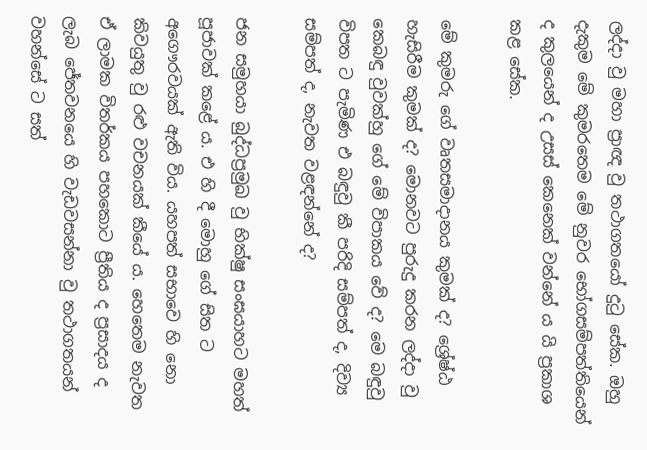ලද්දා වු මහා ප්‍රාඥ වු තථාගතයෝ දුටු සේක. ඔහු දැකුම මේ කුමරතෙම මේ නුවර භෝගසම්පත්තියෙන් ද කුලයෙන් ද උසස් කෙනෙක් වන්නේ ය යි ප්‍රකාශ කළ සේක.

මේ කුමරු ගේ වෘතසමාදානය කුමක් ද? ශ්‍රේෂ්ඨ හැසිරීම කුමක් ද? මොනවට පුරුදු කරන ලද්දා වු කෙබඳු වුවක්හු ගේ මේ විපාකය වේ ද? මෙ බඳුවු විපත ට පැමිණ එ බඳුවු කී පරිදි සම්පත් ද, දිව්‍ය සම්පත් ද, නැවත වළඳන්නේ ද?

ජන සමුහයා බුද්ධප්‍රමුඛ වු භික්ෂු සංඝයාහට මහත් පූජාවක් කළේ ය. එ හි දී මොහු ගේ සිත ට අගෞරවයක් ඇති විය. යහපත් සභාවෙ හි නො කිවයුතු වු රළු වචනයක් කීයේ ය. හෙතෙම නැවත ඒ ලාමක විතර්කය පහකොට ප්‍රීතිය ද ප්‍රසාදය ද ලැබ ජේතවනයෙ හි වැඩවසන්නා වු තථාගතයන් වහන්සේ ට සත්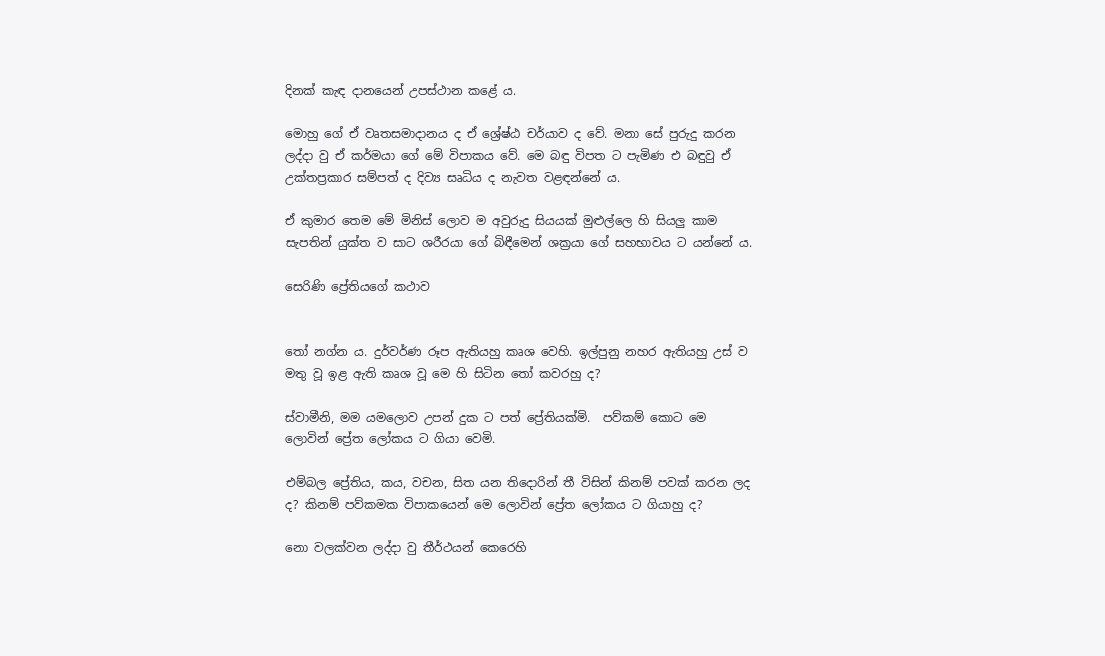දිනක් කැඳ දානයෙන් උපස්ථාන කළේ ය.

මොහු ගේ ඒ වෘතසමාදානය ද ඒ ශ්‍රේෂ්ඨ චර්යාව ද වේ. මනා සේ පුරුදු කරන ලද්දා වු ඒ කර්මයා ගේ මේ විපාකය වේ. මෙ බඳු විපත ට පැමිණ එ බඳුවු ඒ උක්තප්‍රකාර සම්පත් ද දිව්‍ය සෘධිය ද නැවත වළඳන්නේ ය.

ඒ කුමාර තෙම මේ මිනිස් ලොව ම අවුරුදු සියයක් මුළුල්ලෙ හි සියලු කාම සැපතින් යුක්ත ව සාට ශරීරයා ගේ බිඳීමෙන් ශක්‍රයා ගේ සහභාවය ට යන්නේ ය.

සෙරිණි ප්‍රේතියගේ කථාව


තෝ නග්න ය. දුර්වර්ණ රූප ඇතියහු කෘශ වෙහි. ඉල්පුනු නහර ඇතියහු උස් ව මතු වූ ඉළ ඇති කෘශ වූ මෙ හි සිටින තෝ කවරහු ද?

ස්වාමීනි, මම යමලොව උපන් දුක ට පත් ප්‍රේතියක්මි.  පව්කම් කොට මෙ ලොවින් ප්‍රේත ලෝකය ට ගියා වෙමි.

එම්බල ප්‍රේතිය, කය, වචන, සිත යන තිදොරින් තී විසින් කිනම් පවක් කරන ලද ද? කිනම් පව්කමක විපාකයෙන් මෙ ලොවින් ප්‍රේත ලෝකය ට ගියාහු ද?

නො වලක්වන ලද්දා වු තීර්ථයන් කෙරෙහි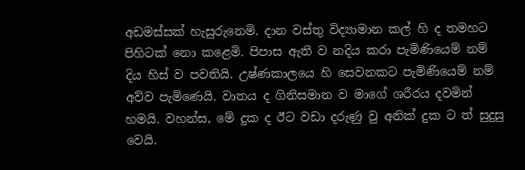අඩමස්සක් හැසුරුනෙමි. දාන වස්තු විද්‍යාමාන කල් හි ද තමහට පිහිටක් නො කළෙමි. පිපාස ඇති ව නදිය කරා පැමිණියෙම් නම් දිය හිස් ව පවතියි. උෂ්ණකාලයෙ හි සෙවනකට පැමිණියෙම් නම් අව්ව පැමිණෙයි. වාතය ද ගිනිසමාන ව මාගේ ශරීරය දවමින් හමයි. වහන්ස, මේ දුක ද ඊට වඩා දරුණු වු අනික් දුක ට ත් සුදුසු වෙයි.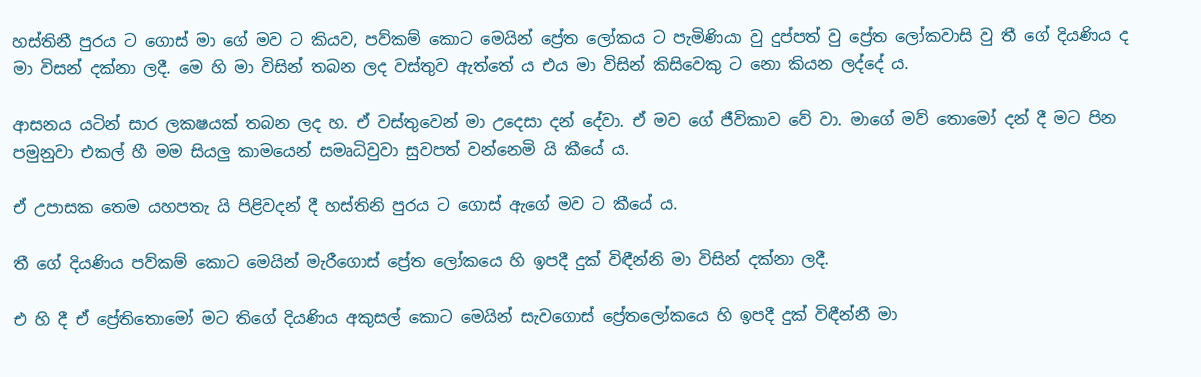හස්තිනී පුරය ට ගොස් මා ගේ මව ට කියව, පව්කම් කොට මෙයින් ප්‍රේත ලෝකය ට පැමිණියා වු දුප්පත් වු ප්‍රේත ලෝකවාසි වු තී ගේ දියණිය ද මා විසන් දක්නා ලදී. මෙ හි මා විසින් තබන ලද වස්තුව ඇත්තේ ය එය මා විසින් කිසිවෙකු ට නො කියන ලද්දේ ය.

ආසනය යටින් සාර ලක‍ෂයක් තබන ලද හ. ඒ වස්තුවෙන් මා උදෙසා දන් දේවා. ඒ මව ගේ ජීවිකාව වේ වා. මාගේ මව් තොමෝ දන් දී මට පින පමුනුවා එකල් හී මම සියලු කාමයෙන් සමෘධිවුවා සුවපත් වන්නෙමි යි කීයේ ය.

ඒ උපාසක තෙම යහපතැ යි පිළිවදන් දී හස්තිනි පුරය ට ගොස් ඇගේ මව ට කීයේ ය.

තී ගේ දියණිය පව්කම් කොට මෙයින් මැරීගොස් ප්‍රේත ලෝකයෙ හි ඉපදී දුක් විඳීන්නි මා විසින් දක්නා ලදී.

එ හි දී ඒ ප්‍රේතිතොමෝ මට තිගේ දියණිය අකුසල් කොට මෙයින් සැවගොස් ප්‍රේතලෝකයෙ හි ඉපදී දුක් විඳීන්නී මා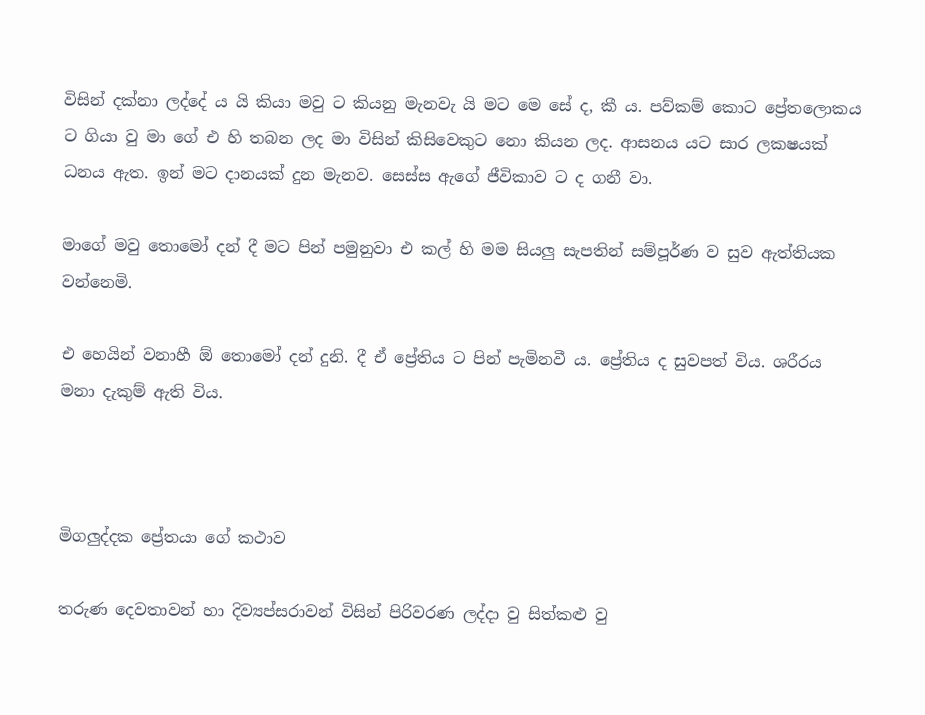විසින් දක්නා ලද්දේ ය යි කියා මවු ට කියනු මැනවැ යි මට මෙ සේ ද, කී ය. පව්කම් කොට ප්‍රේතලොකය ට ගියා වු මා ගේ එ හි තබන ලද මා විසින් කිසිවෙකුට නො කියන ලද. ආසනය යට සාර ලක‍ෂයක් ධනය ඇත. ඉන් මට දානයක් දුන මැනව. සෙස්ස ඇගේ ජීවිකාව ට ද ගනී වා.

මාගේ මවු තොමෝ දන් දී මට පින් පමුනුවා එ කල් හි මම සියලු සැපතින් සම්පූර්ණ ව සුව ඇත්තියක වන්නෙමි.

එ හෙයින් වනාහී ඕ තොමෝ දන් දුනි. දී ඒ ප්‍රේතිය ට පින් පැමිනවී ය. ප්‍රේතිය ද සුවපත් විය. ශරීරය මනා දැකුම් ඇති විය.



මිගලුද්දක ප්‍රේතයා ගේ කථාව

තරුණ දෙවතාවන් හා දිව්‍යප්සරාවන් විසින් පිරිවරණ ලද්දා වු සිත්කළු වු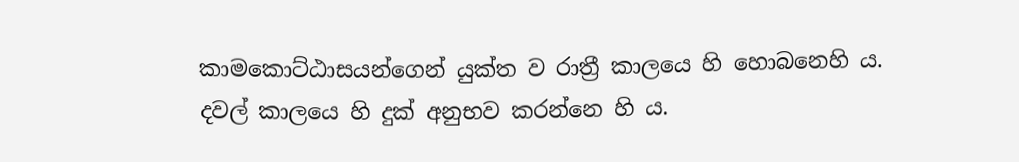කාමකොට්ඨාසයන්ගෙන් යුක්ත ව රාත්‍රී කාලයෙ හි හොබනෙහි ය. දවල් කාලයෙ හි දුක් අනුභව කරන්නෙ හි ය.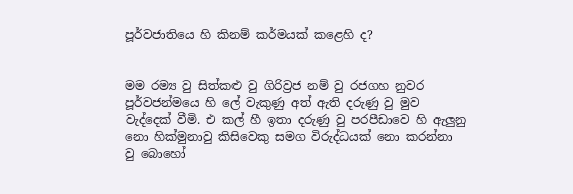පූර්වජාතියෙ හි කිනම් කර්මයක් කළෙහි ද?


මම රම්‍ය වු සිත්කළු වු ගිරිව්‍රජ නම් වු රජගහ නුවර පූර්වජන්මයෙ හි ලේ වැකුණු අත් ඇති දරුණු වු මුව වැද්දෙක් වීමි. එ කල් හී ඉතා දරුණු වු පරපීඩාවෙ හි ඇලුනු නො හික්මුනාවු කිසිවෙකු සමග විරුද්ධයක් නො කරන්නා වු බොහෝ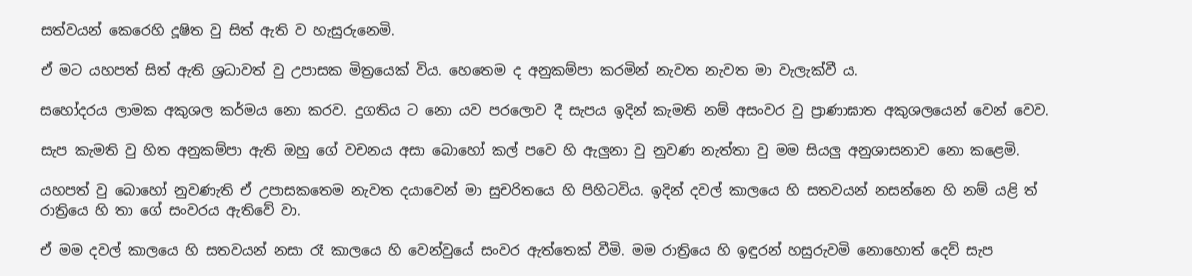සත්වයන් කෙරෙහි දූෂිත වු සිත් ඇති ව හැසුරුනෙමි.

ඒ මට යහපත් සිත් ඇති ශ්‍රධාවත් වු උපාසක මිත්‍රයෙක් විය. හෙතෙම ද අනුකම්පා කරමින් නැවත නැවත මා වැලැක්වී ය.

සහෝදරය ලාමක අකුශල කර්මය නො කරව. දුගතිය ට නො යව පරලොව දී සැපය ඉදින් කැමති නම් අසංවර වු ප්‍රාණාඝාත අකුශලයෙන් වෙන් වෙව.

සැප කැමති වු හිත අනුකම්පා ඇති ඔහු ගේ වචනය අසා බොහෝ කල් පවෙ හි ඇලුනා වු නුවණ නැත්තා වු මම සියලු අනුශාසනාව නො කළෙමි.

යහපත් වු බොහෝ නුවණැති ඒ උපාසකතෙම නැවත දයාවෙන් මා සුචරිතයෙ හි පිහිටවිය. ඉදින් දවල් කාලයෙ හි සත‍වයන් නසන්නෙ හි නම් යළි ත් රාත්‍රියෙ හි තා ගේ සංවරය ඇතිවේ වා.

ඒ මම දවල් කාලයෙ හි සත‍වයන් නසා රෑ කාලයෙ හි වෙන්වුයේ සංවර ඇත්තෙක් වීමි. මම රාත්‍රියෙ හි ඉඳුරන් හසුරුවමි නොහොත් දෙව් සැප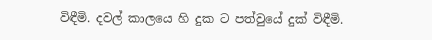විඳීමි. දවල් කාලයෙ හි දුක ට පත්වුයේ දුක් විඳීමි.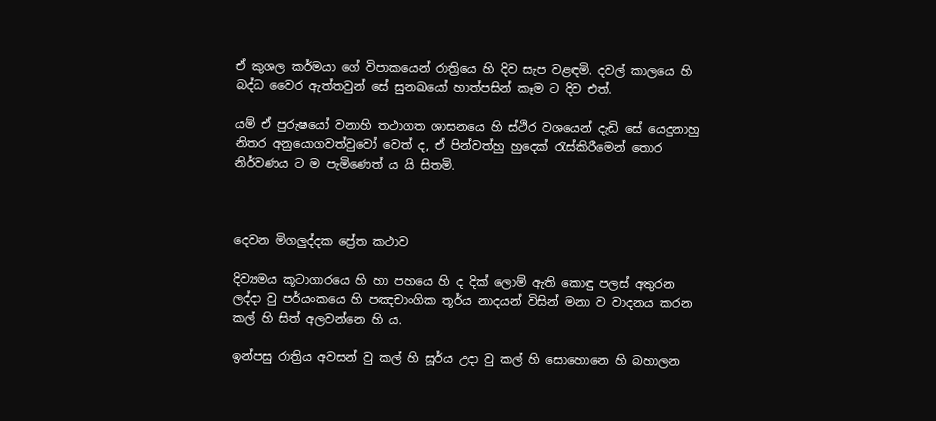ඒ කුශල කර්මයා ගේ විපාකයෙන් රාත්‍රියෙ හි දිව සැප වළඳමි. දවල් කාලයෙ හි බද්ධ වෛර ඇත්තවුන් සේ සුනඛයෝ හාත්පසින් කෑම ට දිව එත්.

යම් ඒ පුරුෂයෝ වනාහි තථාගත ශාසනයෙ හි ස්ථිර වශයෙන් දැඩි සේ යෙදුනාහු නිතර අනුයොගවත්වුවෝ වෙත් ද, ඒ පින්වත්හු හුදෙක් රැස්කිරීමෙන් තොර නිර්වණය ට ම පැමිණෙත් ය යි සිතමි.



දෙවන මිගලුද්දක ප්‍රේත කථාව

දිව්‍යමය කූටාගාරයෙ හි හා පහයෙ හි ද දික් ලොම් ඇති කොඳු පලස් අතුරන ලද්දා වු පර්යංකයෙ හි පඤචාංගික තූර්ය නාදයන් විසින් මනා ව වාදනය කරන කල් හි සිත් අලවන්නෙ හි ය.

ඉන්පසු රාත්‍රිය අවසන් වු කල් හි සූර්ය උදා වු කල් හි සොහොනෙ හි බහාලන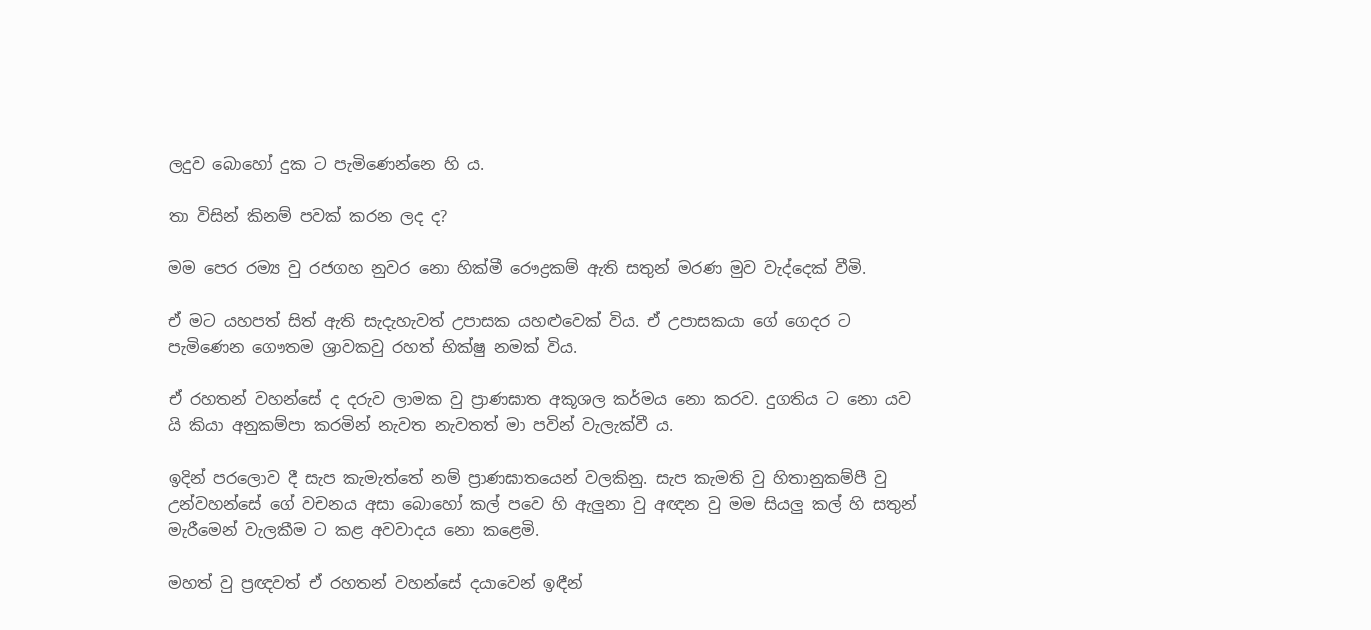ලදුව බොහෝ දුක ට පැමිණෙන්නෙ හි ය.

තා විසින් කිනම් පවක් කරන ලද ද?

මම පෙර රම්‍ය වු රජගහ නුවර නො හික්මී රෞද්‍රකම් ඇති සතුන් මරණ මුව වැද්දෙක් වීමි.

ඒ මට යහපත් සිත් ඇති සැදැහැවත් උපාසක යහළුවෙක් විය. ඒ උපාසකයා ගේ ගෙදර ට පැමිණෙන ගෞතම ශ්‍රාවකවු රහත් භික්ෂු නමක් විය.

ඒ රහතන් වහන්සේ ද දරුව ලාමක වු ප්‍රාණඝාත අකූශල කර්මය නො කරව. දුගතිය ට නො යව යි කියා අනුකම්පා කරමින් නැවත නැවතත් මා පවින් වැලැක්වී ය.

ඉදින් පරලොව දී සැප කැමැත්තේ නම් ප්‍රාණඝාතයෙන් වලකිනු. සැප කැමති වු හිතානුකම්පී වු උන්වහන්සේ ගේ වචනය අසා බොහෝ කල් පවෙ හි ඇලුනා වු අඥන වු මම සියලු කල් හි සතුන් මැරීමෙන් වැලකීම ට කළ අවවාදය නො කළෙමි.

මහත් වු ප්‍රඥවත් ඒ රහතන් වහන්සේ දයාවෙන් ඉඳීන්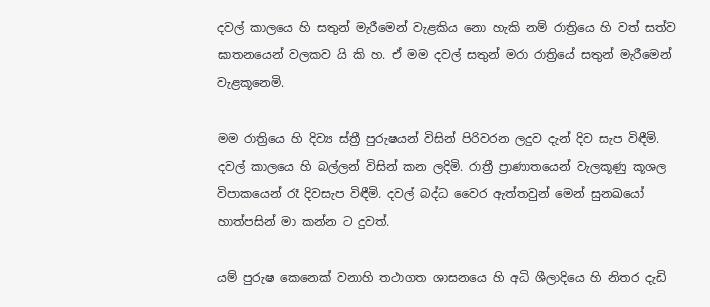දවල් කාලයෙ හි සතුන් මැරීමෙන් වැළකිය නො හැකි නම් රාත්‍රියෙ හි වත් සත්ව ඝාතනයෙන් වලකව යි කි හ. ඒ මම දවල් සතුන් මරා රාත්‍රියේ සතුන් මැරීමෙන් වැළකූනෙමි.

මම රාත්‍රියෙ හි දිව්‍ය ස්ත්‍රී පුරුෂයන් විසින් පිරිවරන ලදුව දැන් දිව සැප විඳීමි. දවල් කාලයෙ හි බල්ලන් විසින් කන ලදිමි. රාත්‍රී ප්‍රාණාතයෙන් වැලකූණු කූශල විපාකයෙන් රෑ දිවසැප විඳීමි. දවල් බද්ධ වෛර ඇත්තවුන් මෙන් සුනඛයෝ හාත්පසින් මා කන්න ට දුවත්.

යම් පුරුෂ කෙනෙක් වනාහි තථාගත ශාසනයෙ හි අධි ශීලාදියෙ හි නිතර දැඩි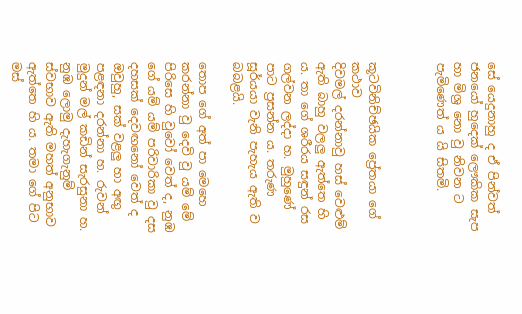සේ යෙදුනාහු ද ඒ පින්වත් ජනයෝ හුදෙක් ලෞකික සැප හා මිශ්‍ර නො වු නිවන ට පැමිණෙත් ය යි සිතමි.



කූටවිනිච්ඡයික ප්‍රේතයා ගේ කථාව
දිවමල් දරන්නාවු හස් වෙළුම් ඇති බාහු වලලු ඇත්තෙ හි ය. තා ගේ ශරීරය සඳුන් රස ගල්වන ලද්දා හ. මුහුණේ පාට ප්‍රසන්න ය. තරුණ සූර්යයා වැනි පැහැය ඇති ව බබළයි.

තොප ගේ අත් පා මෙහෙ කරන්නා වු දෙවි වු යම් මේ පිරිසෙ හි වුවෝ වෙත් ද, නුඹ ගේ යම් යම් පරිවාරිකා වු දස දහසක් දෙවඟනෝ වෙත් ද ඔවුහු, සක් වළලු හා අඟු පළඳනා දරන්නා හ. රුවන් මුදුන් මල් කඩින් සැරසුනා හ. නුඹ ලොමු දැහැගැනුම් ස්වභාව ඇති මහත් අනුභාව ඇත්තෙ හි ය. තමා ගේ පිට මස්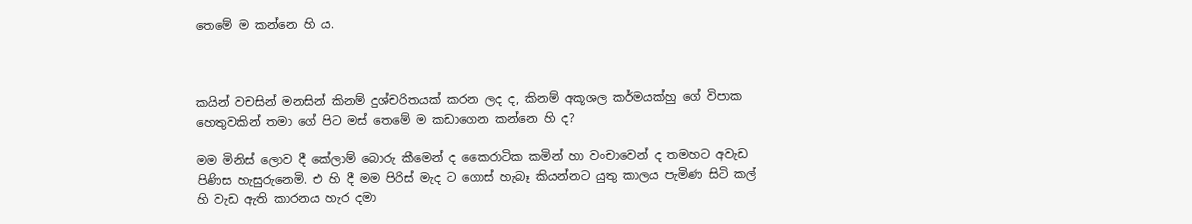තෙමේ ම කන්නෙ හි ය.



කයින් වචසින් මනසින් කිනම් දුශ්චරිතයක් කරන ලද ද, කිනම් අකූශල කර්මයක්හු ගේ විපාක හෙතුවකින් තමා ගේ පිට මස් තෙමේ ම කඩාගෙන කන්නෙ හි ද?

මම මිනිස් ලොව දී කේලාම් බොරු කීමෙන් ද කෛරාටික කමින් හා වංචාවෙන් ද තමහට අවැඩ පිණිස හැසුරුනෙමි. එ හි දී මම පිරිස් මැද ට ගොස් හැබෑ කියන්නට යුතු කාලය පැමිණ සිටි කල් හි වැඩ ඇති කාරනය හැර දමා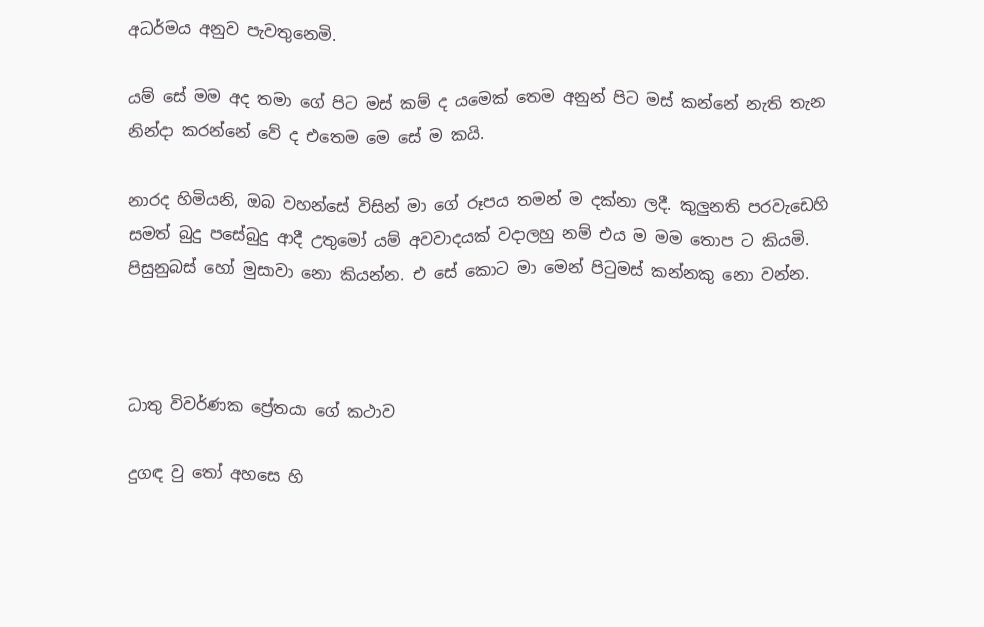අධර්මය අනුව පැවතුනෙමි.

යම් සේ මම අද තමා ගේ පිට මස් කම් ද යමෙක් තෙම අනුන් පිට මස් කන්නේ නැති තැන නින්දා කරන්නේ වේ ද එතෙම මෙ සේ ම කයි.

නාරද හිමියනි, ඔබ වහන්සේ විසින් මා ගේ රූපය තමන් ම දක්නා ලදී. කුලුනති පරවැඩෙහි සමත් බුදු පසේබුදු ආදී උතුමෝ යම් අවවාදයක් වදාලහු නම් එය ම මම තොප ට කියමි. පිසුනුබස් හෝ මුසාවා නො කියන්න. එ සේ කොට මා මෙන් පිටුමස් කන්නකු නො වන්න.



ධාතු විවර්ණක ප්‍රේතයා ගේ කථාව

දුගඳ වු තෝ අහසෙ හි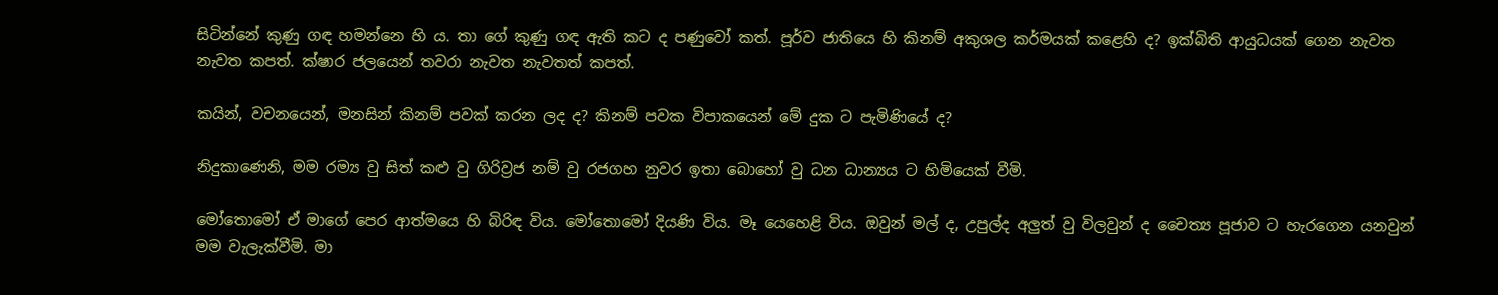සිටින්නේ කුණු ගඳ හමන්නෙ හි ය. තා ගේ කුණු ගඳ ඇති කට ද පණුවෝ කත්. පූර්ව ජාතියෙ හි කිනම් අකුශල කර්මයක් කළෙහි ද? ඉක්බිති ආයුධයක් ගෙන නැවත නැවත කපත්. ක්ෂාර ජලයෙන් තවරා නැවත නැවතත් කපත්.

කයින්, වචනයෙන්, මනසින් කිනම් පවක් කරන ලද ද? කිනම් පවක විපාකයෙන් මේ දුක ට පැමිණියේ ද?

නිදුකාණෙනි, මම රම්‍ය වු සිත් කළු වු ගිරිව්‍රජ නම් වු රජගහ නුවර ඉතා බොහෝ වු ධන ධාන්‍යය ට හිමියෙක් වීමි.

මෝතොමෝ ඒ මාගේ පෙර ආත්මයෙ හි බිරිඳ විය. මෝතොමෝ දියණි විය. මෑ යෙහෙළි විය. ඔවුන් මල් ද, උපුල්ද අලුත් වු විලවුන් ද චෛත්‍ය පූජාව ට හැරගෙන යනවුන් මම වැලැක්වීමි. මා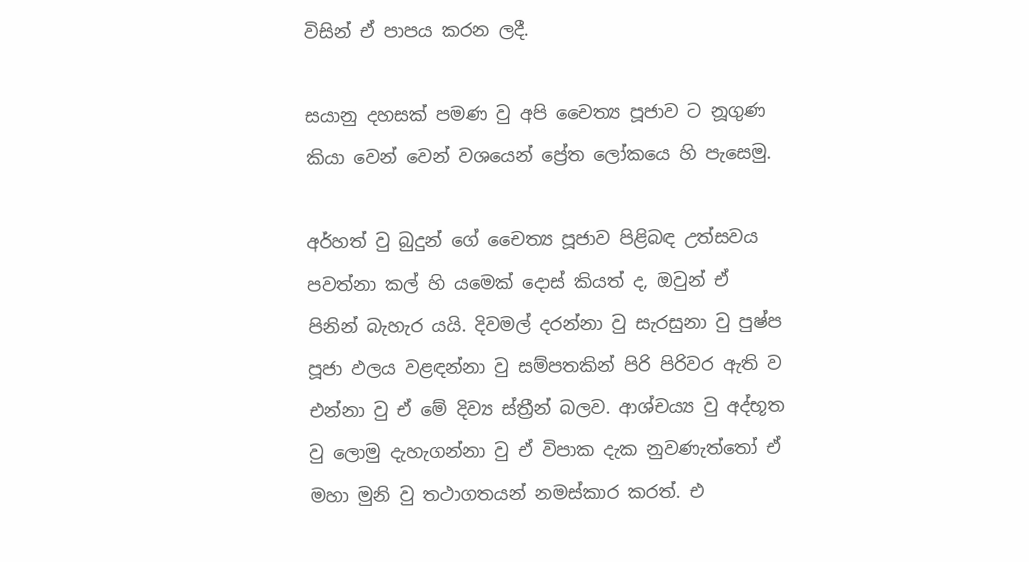විසින් ඒ පාපය කරන ලදී.

සයානු දහසක් පමණ වු අපි චෛත්‍ය පූජාව ට නූගුණ කියා වෙන් වෙන් වශයෙන් ප්‍රේත ලෝකයෙ හි පැසෙමු.

අර්හත් වු බුදුන් ගේ චෛත්‍ය පූජාව පිළිබඳ උත්සවය පවත්නා කල් හි යමෙක් දොස් කියත් ද, ඔවුන් ඒ පිනින් බැහැර යයි. දිවමල් දරන්නා වු සැරසුනා වු පුෂ්ප පූජා ඵලය වළඳන්නා වු සම්පතකින් පිරි පිරිවර ඇති ව එන්නා වු ඒ මේ දිව්‍ය ස්ත්‍රීන් බලව. ආශ්චය්‍ය වු අද්භූත වු ලොමු දැහැගන්නා වු ඒ විපාක දැක නුවණැත්තෝ ඒ මහා මුනි වු තථාගතයන් නමස්කාර කරත්. එ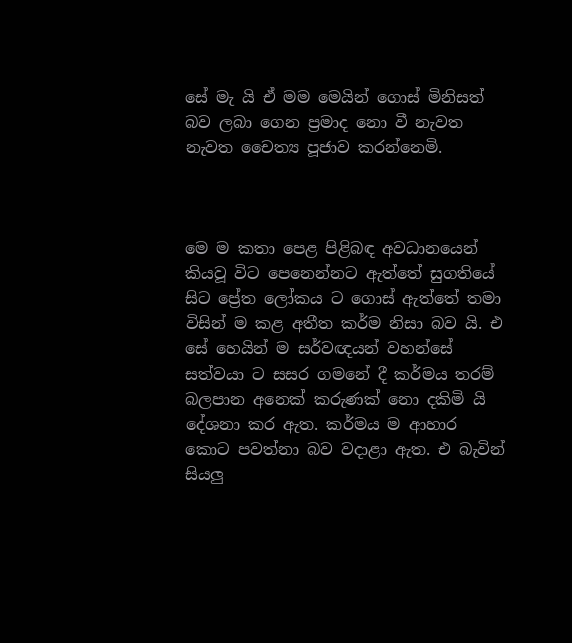සේ මැ යි ඒ මම මෙයින් ගොස් මිනිසත් බව ලබා ගෙන ප්‍රමාද නො වී නැවත නැවත චෛත්‍ය පූජාව කරන්නෙමි.



මෙ ම කතා පෙළ පිළිබඳ අවධානයෙන් කියවූ විට පෙනෙන්නට ඇත්තේ සුගතියේ සිට ප්‍රේත ලෝකය ට ගොස් ඇත්තේ තමා විසින් ම කළ අතීත කර්ම නිසා බව යි. එ සේ හෙයින් ම සර්වඥයන් වහන්සේ සත්වයා ට සසර ගමනේ දී කර්මය තරම් බලපාන අනෙක් කරුණක් නො දකිමි යි දේශනා කර ඇත. කර්මය ම ආහාර කොට පවත්නා බව වදාළා ඇත. එ බැවින් සියලු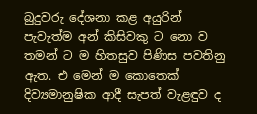බුදුවරු දේශනා කළ අයුරින් පැවැත්ම අන් කිසිවකු ට නො ව තමන් ට ම හිතසුව පිණිස පවතිනු ඇත. එ මෙන් ම කොතෙක් දිව්‍යමානුෂික ආදී සැපත් වැළඳුව ද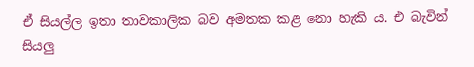ඒ සියල්ල ඉතා තාවකාලික බව අමතක කළ නො හැකි ය. එ බැවින් සියලු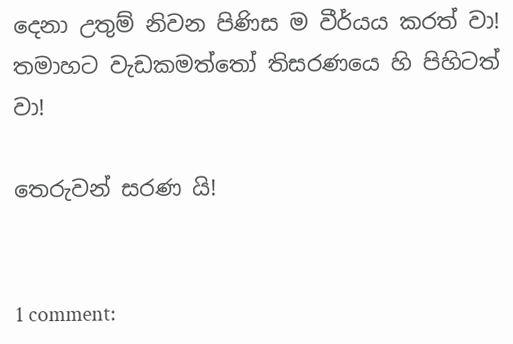දෙනා උතුම් නිවන පිණිස ම වීර්යය කරත් වා! තමාහට වැඩකමත්තෝ තිසරණයෙ හි පිහිටත් වා!

තෙරුවන් සරණ යි!


1 comment: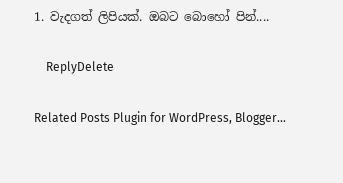1. වැදගත් ලිපියක්. ඔබට බොහෝ පින්....

    ReplyDelete

Related Posts Plugin for WordPress, Blogger...